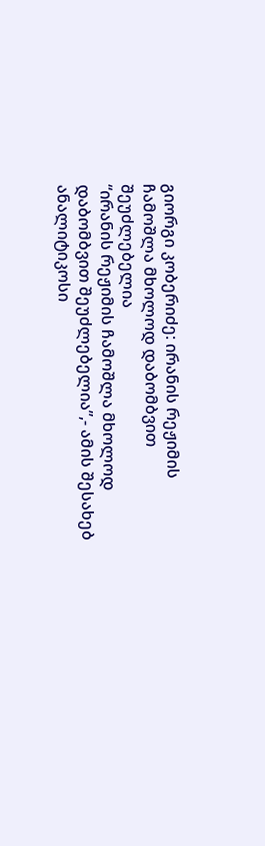გიორგი კობერიძე: ირანის რეჟიმის ჩამოშლა მხოლოდ დაბომბვით შეუძლებელია
“ირანის რეჟიმის ჩამოშლა მხოლოდ დაბომბვით შეუძლებელია”,- ამის შესახებ ანალიტიკოსი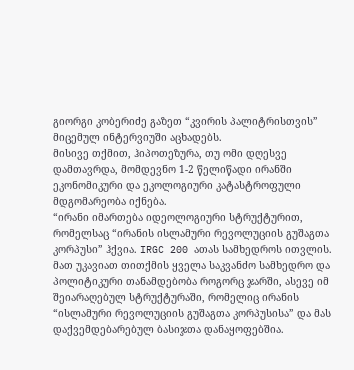გიორგი კობერიძე გაზეთ “კვირის პალიტრისთვის” მიცემულ ინტერვიუში აცხადებს.
მისივე თქმით, ჰიპოთეზურა, თუ ომი დღესვე დამთავრდა, მომდევნო 1-2 წელიწადი ირანში ეკონომიკური და ეკოლოგიური კატასტროფული მდგომარეობა იქნება.
“ირანი იმართება იდეოლოგიური სტრუქტურით, რომელსაც “ირანის ისლამური რევოლუციის გუშაგთა კორპუსი” ჰქვია. IRGC 200 ათას სამხედროს ითვლის. მათ უკავიათ თითქმის ყველა საკვანძო სამხედრო და პოლიტიკური თანამდებობა როგორც ჯარში, ასევე იმ შეიარაღებულ სტრუქტურაში, რომელიც ირანის “ისლამური რევოლუციის გუშაგთა კორპუსისა” და მას დაქვემდებარებულ ბასიჯთა დანაყოფებშია.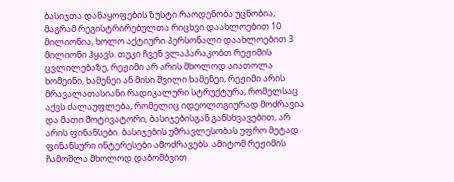ბასიჯთა დანაყოფების ზუსტი რაოდენობა უცნობია, მაგრამ რეგისტრირებულთა რიცხვი დაახლოებით 10 მილიონია, ხოლო აქტიური პერსონალი დაახლოებით 3 მილიონი ჰყავს. თუკი ჩვენ ვლაპარაკობთ რეჟიმის ცვლილებაზე, რეჟიმი არ არის მხოლოდ აიათოლა ხომეინი, ხამენეი ან მისი შვილი ხამენეი, რეჟიმი არის მრავალათასიანი რადიკალური სტრუქტურა, რომელსაც აქვს ძალაუფლება, რომელიც იდეოლოგიურად მოძრავია და მათი მოტივატორი, ბასიჯებისგან განსხვავებით, არ არის ფინანსები. ბასიჯების უმრავლესობას უფრო მეტად ფინანსური ინტერესები ამოძრავებს. ამიტომ რეჟიმის ჩამოშლა მხოლოდ დაბომბვით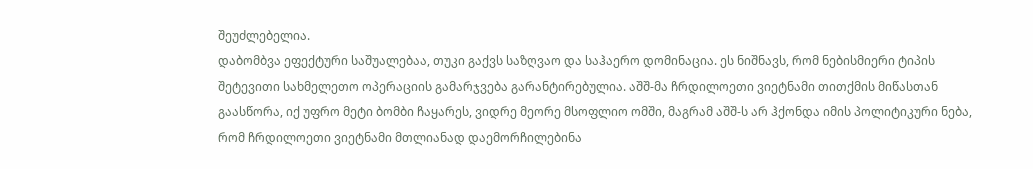შეუძლებელია.
დაბომბვა ეფექტური საშუალებაა, თუკი გაქვს საზღვაო და საჰაერო დომინაცია. ეს ნიშნავს, რომ ნებისმიერი ტიპის შეტევითი სახმელეთო ოპერაციის გამარჯვება გარანტირებულია. აშშ-მა ჩრდილოეთი ვიეტნამი თითქმის მიწასთან გაასწორა, იქ უფრო მეტი ბომბი ჩაყარეს, ვიდრე მეორე მსოფლიო ომში, მაგრამ აშშ-ს არ ჰქონდა იმის პოლიტიკური ნება, რომ ჩრდილოეთი ვიეტნამი მთლიანად დაემორჩილებინა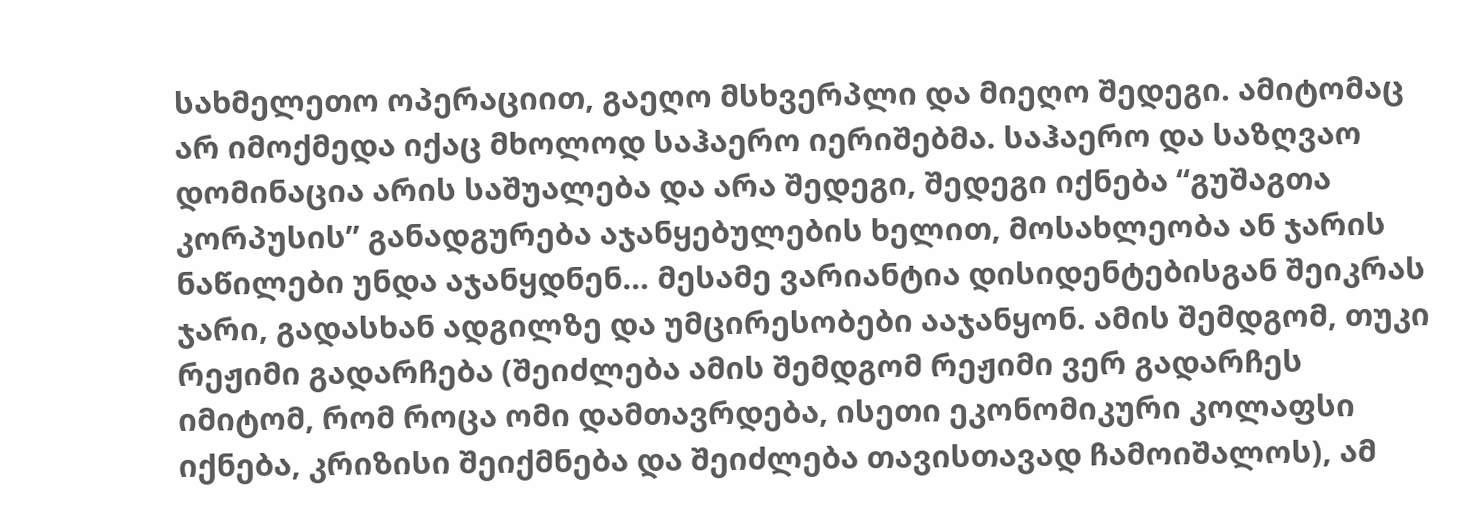სახმელეთო ოპერაციით, გაეღო მსხვერპლი და მიეღო შედეგი. ამიტომაც არ იმოქმედა იქაც მხოლოდ საჰაერო იერიშებმა. საჰაერო და საზღვაო დომინაცია არის საშუალება და არა შედეგი, შედეგი იქნება “გუშაგთა კორპუსის” განადგურება აჯანყებულების ხელით, მოსახლეობა ან ჯარის ნაწილები უნდა აჯანყდნენ… მესამე ვარიანტია დისიდენტებისგან შეიკრას ჯარი, გადასხან ადგილზე და უმცირესობები ააჯანყონ. ამის შემდგომ, თუკი რეჟიმი გადარჩება (შეიძლება ამის შემდგომ რეჟიმი ვერ გადარჩეს იმიტომ, რომ როცა ომი დამთავრდება, ისეთი ეკონომიკური კოლაფსი იქნება, კრიზისი შეიქმნება და შეიძლება თავისთავად ჩამოიშალოს), ამ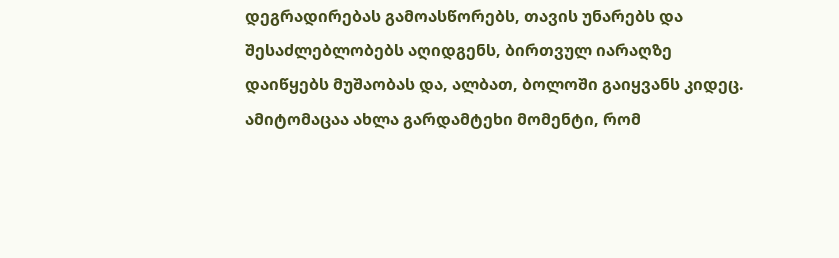დეგრადირებას გამოასწორებს, თავის უნარებს და შესაძლებლობებს აღიდგენს, ბირთვულ იარაღზე დაიწყებს მუშაობას და, ალბათ, ბოლოში გაიყვანს კიდეც.
ამიტომაცაა ახლა გარდამტეხი მომენტი, რომ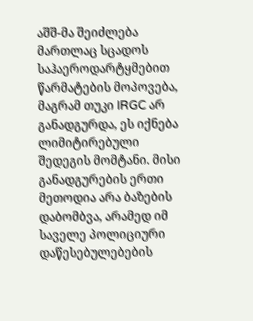აშშ-მა შეიძლება მართლაც სცადოს საჰაეროდარტყმებით წარმატების მოპოვება, მაგრამ თუკი IRGC არ განადგურდა, ეს იქნება ლიმიტირებული შედეგის მომტანი. მისი განადგურების ერთი მეთოდია არა ბაზების დაბომბვა, არამედ იმ საველე პოლიციური დაწესებულებების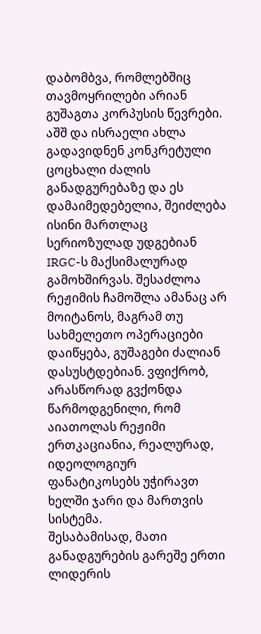დაბომბვა, რომლებშიც თავმოყრილები არიან გუშაგთა კორპუსის წევრები. აშშ და ისრაელი ახლა გადავიდნენ კონკრეტული ცოცხალი ძალის განადგურებაზე და ეს დამაიმედებელია, შეიძლება ისინი მართლაც სერიოზულად უდგებიან IRGC-ს მაქსიმალურად გამოხშირვას. შესაძლოა რეჟიმის ჩამოშლა ამანაც არ მოიტანოს, მაგრამ თუ სახმელეთო ოპერაციები დაიწყება, გუშაგები ძალიან დასუსტდებიან. ვფიქრობ, არასწორად გვქონდა წარმოდგენილი, რომ აიათოლას რეჟიმი ერთკაციანია, რეალურად, იდეოლოგიურ ფანატიკოსებს უჭირავთ ხელში ჯარი და მართვის სისტემა.
შესაბამისად, მათი განადგურების გარეშე ერთი ლიდერის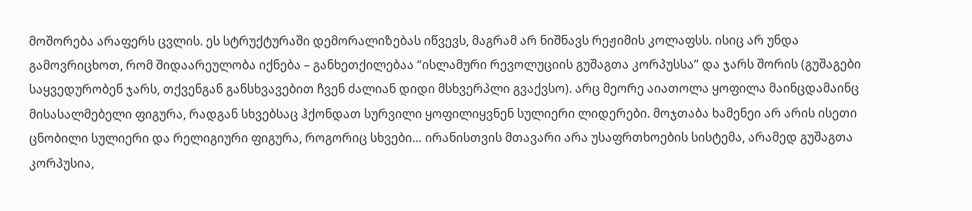მოშორება არაფერს ცვლის. ეს სტრუქტურაში დემორალიზებას იწვევს, მაგრამ არ ნიშნავს რეჟიმის კოლაფსს. ისიც არ უნდა გამოვრიცხოთ, რომ შიდაარეულობა იქნება – განხეთქილებაა “ისლამური რევოლუციის გუშაგთა კორპუსსა” და ჯარს შორის (გუშაგები საყვედურობენ ჯარს, თქვენგან განსხვავებით ჩვენ ძალიან დიდი მსხვერპლი გვაქვსო). არც მეორე აიათოლა ყოფილა მაინცდამაინც მისასალმებელი ფიგურა, რადგან სხვებსაც ჰქონდათ სურვილი ყოფილიყვნენ სულიერი ლიდერები. მოჯთაბა ხამენეი არ არის ისეთი ცნობილი სულიერი და რელიგიური ფიგურა, როგორიც სხვები… ირანისთვის მთავარი არა უსაფრთხოების სისტემა, არამედ გუშაგთა კორპუსია,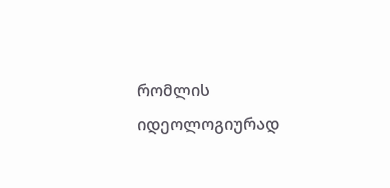რომლის იდეოლოგიურად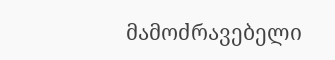მამოძრავებელი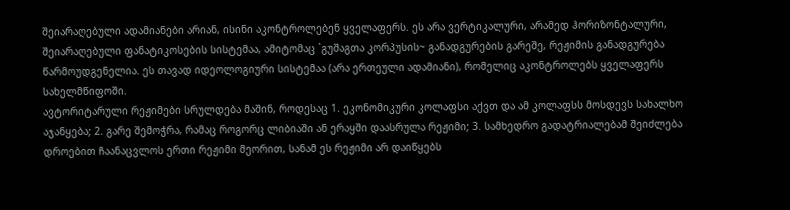შეიარაღებული ადამიანები არიან, ისინი აკონტროლებენ ყველაფერს. ეს არა ვერტიკალური, არამედ ჰორიზონტალური, შეიარაღებული ფანატიკოსების სისტემაა, ამიტომაც `გუშაგთა კორპუსის~ განადგურების გარეშე, რეჟიმის განადგურება წარმოუდგენელია. ეს თავად იდეოლოგიური სისტემაა (არა ერთეული ადამიანი), რომელიც აკონტროლებს ყველაფერს სახელმწიფოში.
ავტორიტარული რეჟიმები სრულდება მაშინ, როდესაც 1. ეკონომიკური კოლაფსი აქვთ და ამ კოლაფსს მოსდევს სახალხო აჯანყება; 2. გარე შემოჭრა, რამაც როგორც ლიბიაში ან ერაყში დაასრულა რეჟიმი; 3. სამხედრო გადატრიალებამ შეიძლება დროებით ჩაანაცვლოს ერთი რეჟიმი მეორით, სანამ ეს რეჟიმი არ დაიწყებს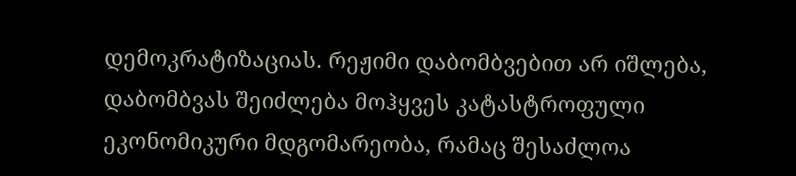დემოკრატიზაციას. რეჟიმი დაბომბვებით არ იშლება, დაბომბვას შეიძლება მოჰყვეს კატასტროფული ეკონომიკური მდგომარეობა, რამაც შესაძლოა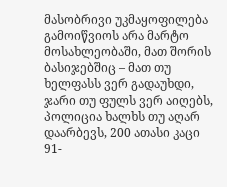მასობრივი უკმაყოფილება გამოიწვიოს არა მარტო მოსახლეობაში, მათ შორის ბასიჯებშიც – მათ თუ ხელფასს ვერ გადაუხდი, ჯარი თუ ფულს ვერ აიღებს, პოლიცია ხალხს თუ აღარ დაარბევს, 200 ათასი კაცი 91-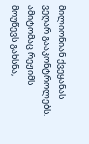მილიონიან ქვეყანას ვეღარ გააკონტროლებს. ამიტომაც რეჟიმს მოუწევს გახსნა,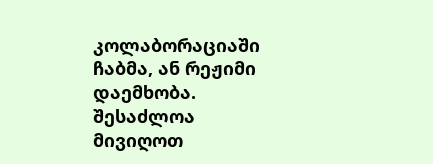კოლაბორაციაში ჩაბმა, ან რეჟიმი დაემხობა. შესაძლოა მივიღოთ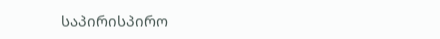საპირისპირო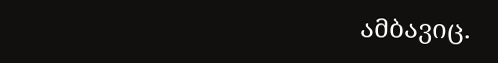ამბავიც.